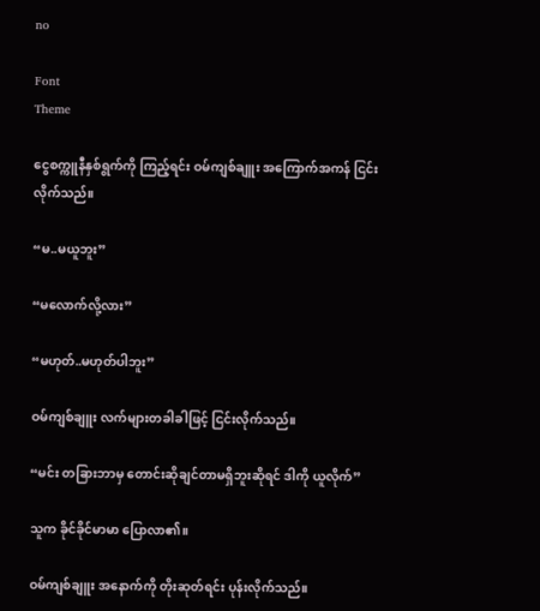no

Font
Theme

ငွေစက္ကူနီနှစ်ရွက်ကို ကြည့်ရင်း ဝမ်ကျစ်ချူး အကြောက်အကန် ငြင်းလိုက်သည်။

“မ..မယူဘူး”

“မလောက်လို့လား”

“မဟုတ်..မဟုတ်ပါဘူး”

ဝမ်ကျစ်ချူး လက်များတခါခါဖြင့် ငြင်းလိုက်သည်။

“မင်း တခြားဘာမှ တောင်းဆိုချင်တာမရှိဘူးဆိုရင် ဒါကို ယူလိုက်”

သူက ခိုင်ခိုင်မာမာ ပြောလာ၏။

ဝမ်ကျစ်ချူး အနောက်ကို တိုးဆုတ်ရင်း ပုန်းလိုက်သည်။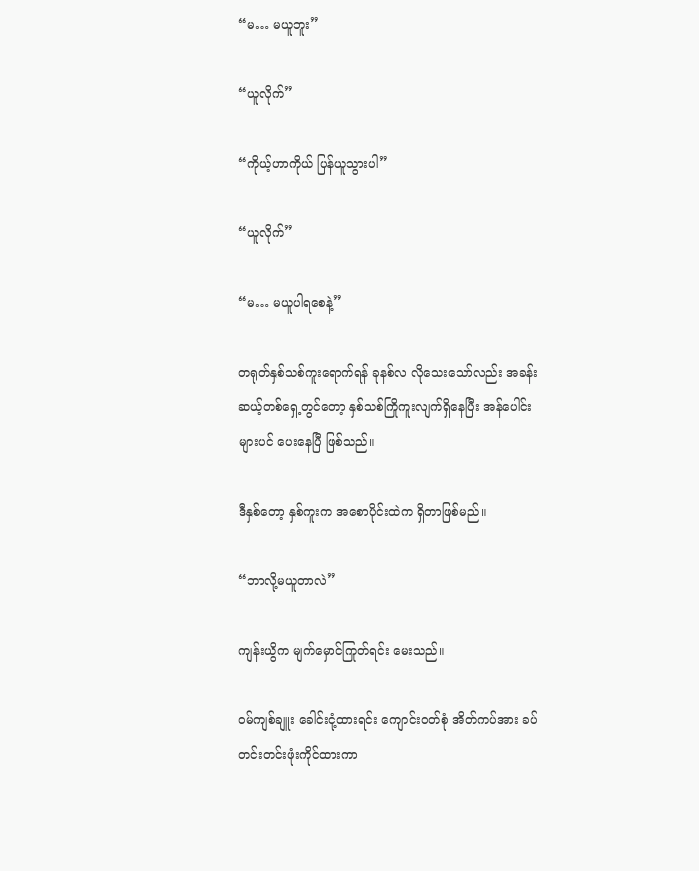“မ… မယူဘူး”

“ယူလိုက်”

“ကိုယ့်ဟာကိုယ် ပြန်ယူသွားပါ”

“ယူလိုက်”

“မ… မယူပါရစေနဲ့”

တရုတ်နှစ်သစ်ကူးရောက်ရန် ခုနစ်လ လိုသေးသော်လည်း အခန်းဆယ့်တစ်ရှေ့တွင်တော့ နှစ်သစ်ကြိုကူးလျက်ရှိနေပြီး အန်ပေါင်းများပင် ပေးနေပြီ ဖြစ်သည်။

ဒီနှစ်တော့ နှစ်ကူးက အစောပိုင်းထဲက ရှိတာဖြစ်မည်။

“ဘာလို့မယူတာလဲ”

ကျန်းယွိက မျက်မှောင်ကြုတ်ရင်း မေးသည်။

ဝမ်ကျစ်ချူး ခေါင်းငုံ့ထားရင်း ကျောင်းဝတ်စုံ အိတ်ကပ်အား ခပ်တင်းတင်းဖုံးကိုင်ထားကာ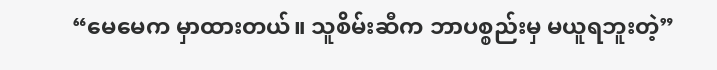“မေမေက မှာထားတယ်။ သူစိမ်းဆီက ဘာပစ္စည်းမှ မယူရဘူးတဲ့”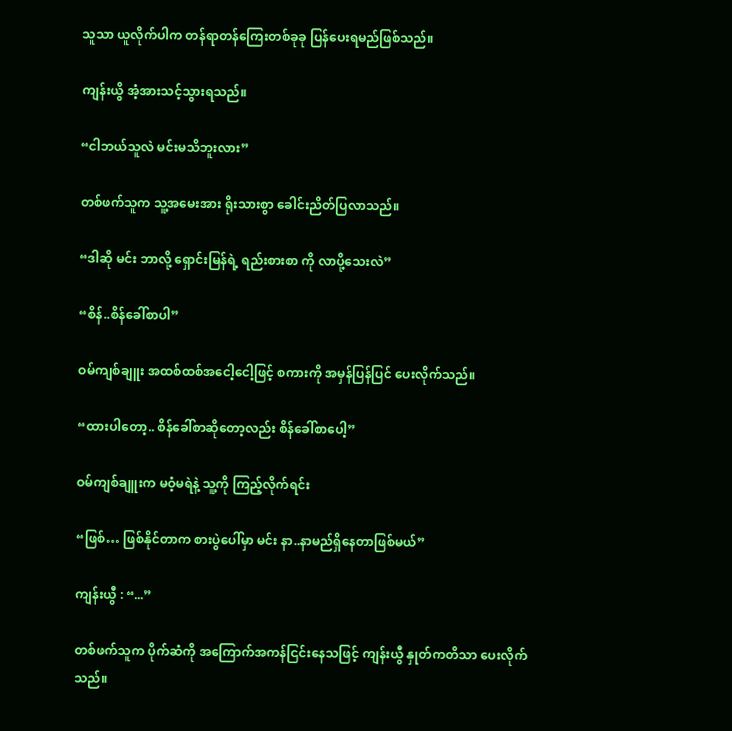သူသာ ယူလိုက်ပါက တန်ရာတန်ကြေးတစ်ခုခု ပြန်ပေးရမည်ဖြစ်သည်။

ကျန်းယွိ အံ့အားသင့်သွားရသည်။

“ငါဘယ်သူလဲ မင်းမသိဘူးလား”

တစ်ဖက်သူက သူ့အမေးအား ရိုးသားစွာ ခေါင်းညိတ်ပြလာသည်။

“ဒါဆို မင်း ဘာလို့ ရှောင်းမြန်ရဲ့ ရည်းစားစာ ကို လာပို့သေးလဲ”

“စိန်..စိန်ခေါ်စာပါ”

ဝမ်ကျစ်ချူး အထစ်ထစ်အငေါ့ငေါ့ဖြင့် စကားကို အမှန်ပြန်ပြင် ပေးလိုက်သည်။

“ထားပါတော့.. စိန်ခေါ်စာဆိုတော့လည်း စိန်ခေါ်စာပေါ့”

ဝမ်ကျစ်ချူးက မဝံ့မရဲနဲ့ သူ့ကို ကြည့်လိုက်ရင်း

“ဖြစ်… ဖြစ်နိုင်တာက စားပွဲပေါ်မှာ မင်း နာ..နာမည်ရှိနေတာဖြစ်မယ်”

ကျန်းယွီ : “...”

တစ်ဖက်သူက ပိုက်ဆံကို အကြောက်အကန်ငြင်းနေသဖြင့် ကျန်းယွီ နှုတ်ကတိသာ ပေးလိုက်သည်။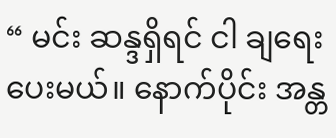“ မင်း ဆန္ဒရှိရင် ငါ ချရေးပေးမယ်။ နောက်ပိုင်း အန္တ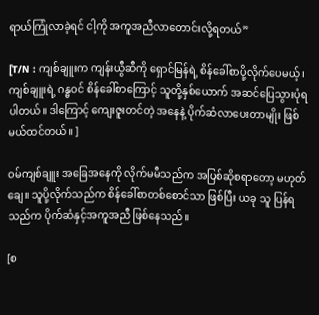ရာယ်ကြုံလာခဲ့ရင် ငါ့ကို အကူအညီလာတောင်းလို့ရတယ်”

[T/N : ကျစ်ချူးက ကျန်းယွီဆီကို ရှောင်မြန်ရဲ့ စိန်ခေါ်စာပို့လိုက်ပေမယ့်၊ ကျစ်ချူးရဲ့ ဂန္ဓဝင် စိန်ခေါ်စာကြောင့် သူတို့နှစ်ယောက် အဆင်ပြေသွားပုံရပါတယ်။ ဒါကြောင့် ကျေးဇူးတင်တဲ့ အနေနဲ့ ပိုက်ဆံလာပေးတာမျိုး ဖြစ်မယ်ထင်တယ်။ ]

ဝမ်ကျစ်ချူး‌ အခြေအနေကို လိုက်မမီသည်က အပြစ်ဆိုစရာတော့ မဟုတ်ချေ။ သူပို့လိုက်သည်က စိန်ခေါ်စာတစ်စောင်သာ ဖြစ်ပြီး ယခု သူ ပြန်ရသည်က ပိုက်ဆံနှင့်အကူအညီ ဖြစ်နေသည်။

[စ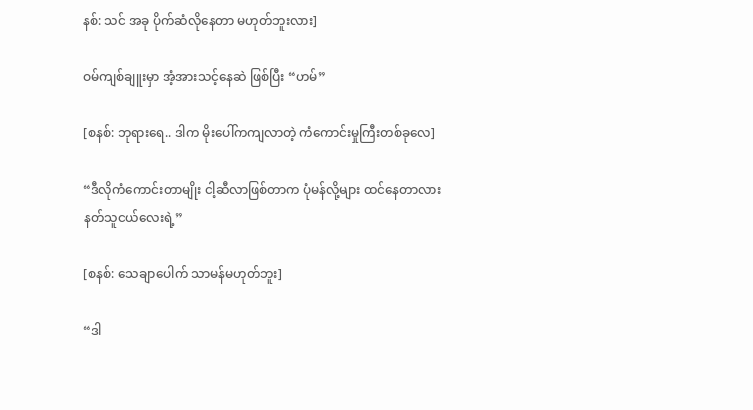နစ်: သင် အခု ပိုက်ဆံလိုနေတာ မဟုတ်ဘူးလား]

ဝမ်ကျစ်ချူးမှာ အံ့အားသင့်နေဆဲ ဖြစ်ပြီး “ဟမ်”

[စနစ်: ဘုရားရေ.. ဒါက မိုးပေါ်ကကျလာတဲ့ ကံကောင်းမှုကြီးတစ်ခုလေ]

“ဒီလိုကံကောင်းတာမျိုး ငါ့ဆီလာဖြစ်တာက ပုံမန်လို့များ ထင်နေတာလား နတ်သူငယ်လေးရဲ့”

[စနစ်: သေချာပေါက် သာမန်မဟုတ်ဘူး]

“ဒါ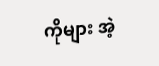ကိုများ အဲ့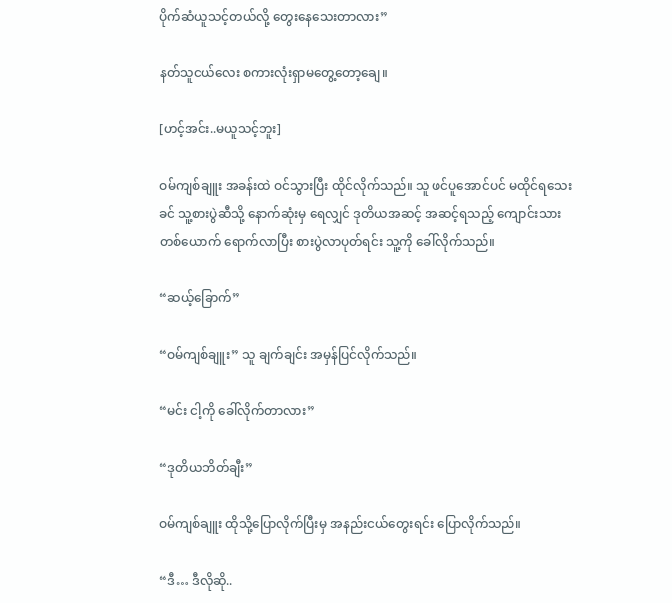ပိုက်ဆံယူသင့်တယ်လို့ တွေးနေသေးတာလား”

နတ်သူငယ်လေး စကားလုံးရှာမတွေ့တော့ချေ။

[ဟင့်အင်း..မယူသင့်ဘူး]

ဝမ်ကျစ်ချူး အခန်းထဲ ဝင်သွားပြီး ထိုင်လိုက်သည်။ သူ ဖင်ပူအောင်ပင် မထိုင်ရသေးခင် သူ့စားပွဲဆီသို့ နောက်ဆုံးမှ ရေလျှင် ဒုတိယအဆင့် အဆင့်ရသည့် ကျောင်းသားတစ်ယောက် ရောက်လာပြီး စားပွဲလာပုတ်ရင်း သူ့ကို ခေါ်လိုက်သည်။

“ဆယ့်ခြောက်”

“ဝမ်ကျစ်ချူး” သူ ချက်ချင်း အမှန်ပြင်လိုက်သည်။

“မင်း ငါ့ကို ခေါ်လိုက်တာလား”

“ဒုတိယဘိတ်ချီး”

ဝမ်ကျစ်ချူး ထိုသို့ပြောလိုက်ပြီးမှ အနည်းငယ်တွေးရင်း ပြောလိုက်သည်။

“ဒီ… ဒီလိုဆို..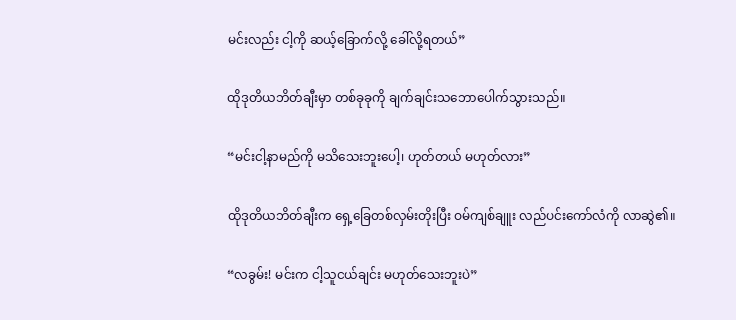မင်းလည်း ငါ့ကို ဆယ့်ခြောက်လို့ ခေါ်လို့ရတယ်”

ထိုဒုတိယဘိတ်ချီးမှာ တစ်ခုခုကို ချက်ချင်းသဘောပေါက်သွားသည်။

“မင်းငါ့နာမည်ကို မသိသေးဘူးပေါ့၊ ဟုတ်တယ် မဟုတ်လား”

ထိုဒုတိယဘိတ်ချီးက ရှေ့ခြေတစ်လှမ်းတိုးပြီး ဝမ်ကျစ်ချူး လည်ပင်းကော်လံကို လာဆွဲ၏။

“လခွမ်း! မင်းက ငါ့သူငယ်ချင်း မဟုတ်သေးဘူးပဲ”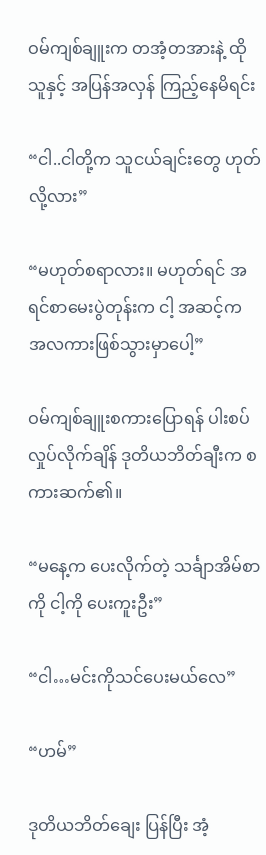ဝမ်ကျစ်ချူးက တအံ့တအားနဲ့ ထိုသူနှင့် အပြန်အလှန် ကြည့်နေမိရင်း

“ငါ..ငါတို့က သူငယ်ချင်းတွေ ဟုတ်လို့လား”

“မဟုတ်စရာလား။ မဟုတ်ရင် အရင်စာမေးပွဲတုန်းက ငါ့ အဆင့်က အလကားဖြစ်သွားမှာပေါ့”

ဝမ်ကျစ်ချူးစကားပြောရန် ပါးစပ်လှုပ်လိုက်ချိန် ဒုတိယဘိတ်ချီးက စကားဆက်၏။

“မနေ့က ပေးလိုက်တဲ့ သင်္ချာအိမ်စာကို ငါ့ကို ပေးကူးဦး”

“ငါ…မင်းကိုသင်ပေးမယ်လေ”

“ဟမ်”

ဒုတိယဘိတ်ချေး ပြန်ပြီး အံ့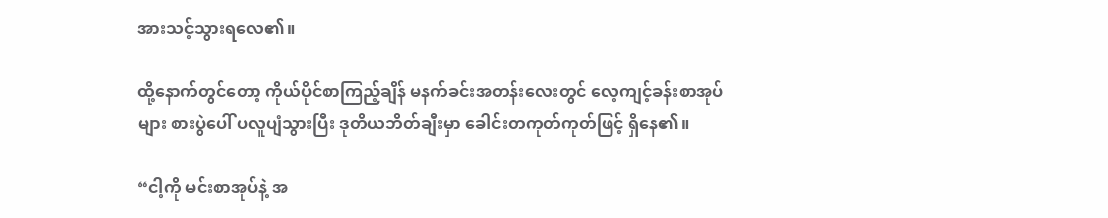အားသင့်သွားရလေ၏။

ထို့နောက်တွင်တော့ ကိုယ်ပိုင်စာကြည့်ချိန် မနက်ခင်းအတန်းလေးတွင် လေ့ကျင့်ခန်းစာအုပ်များ စားပွဲပေါ် ပလူပျံသွားပြီး ဒုတိယဘိတ်ချီးမှာ ခေါင်းတကုတ်ကုတ်ဖြင့် ရှိနေ၏။

“ငါ့ကို မင်းစာအုပ်နဲ့ အ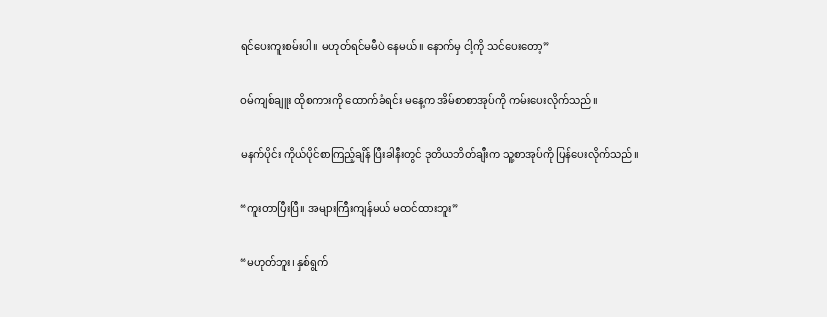ရင်ပေးကူးစမ်းပါ။ မဟုတ်ရင်မမီပဲ နေမယ်။ နောက်မှ ငါ့ကို သင်ပေးတော့”

ဝမ်ကျစ်ချူး ထိုစကားကို ထောက်ခံရင်း မနေ့က အိမ်စာစာအုပ်ကို ကမ်းပေးလိုက်သည်။

မနက်ပိုင်း ကိုယ်ပိုင်စာကြည့်ချိန် ပြီးခါနီးတွင် ဒုတိယဘိတ်ချီးက သူ့စာအုပ်ကို ပြန်ပေးလိုက်သည်။

“ကူးတာပြီးပြီ။ အများကြီးကျန်မယ် မထင်ထားဘူး”

“မဟုတ်ဘူး၊ နှစ်ရွက်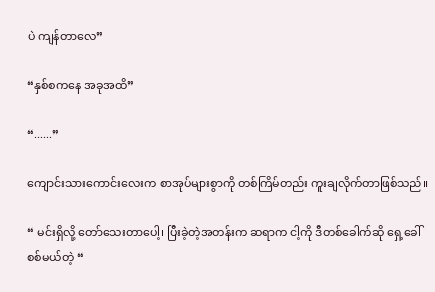ပဲ ကျန်တာလေ”

“နှစ်စကနေ အခုအထိ”

“......”

ကျောင်းသားကောင်းလေးက စာအုပ်များစွာကို တစ်ကြိမ်တည်း ကူးချလိုက်တာဖြစ်သည်။

“ မင်းရှိလို့ တော်သေးတာပေါ့၊ ပြီးခဲ့တဲ့အတန်းက ဆရာက ငါ့ကို ဒီတစ်ခေါက်ဆို ရှေ့ခေါ်စစ်မယ်တဲ့ “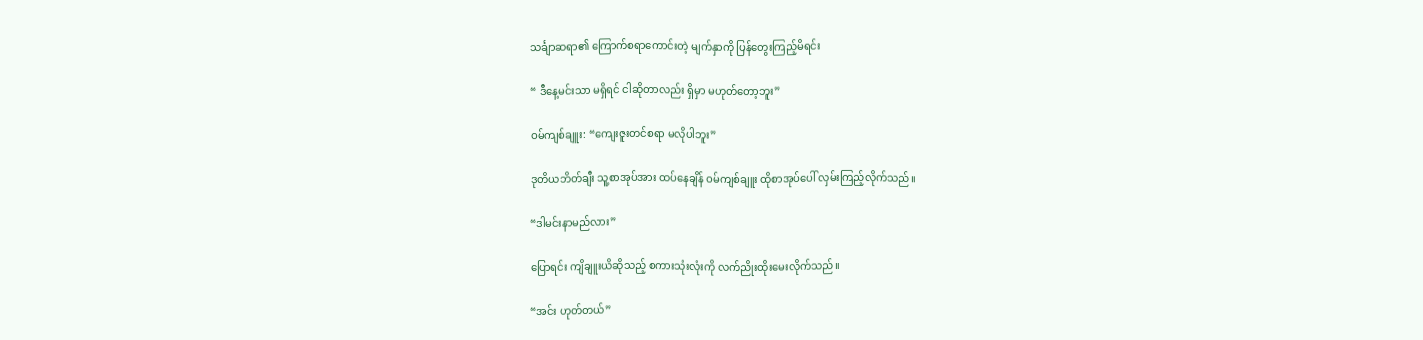သင်္ချာဆရာ၏ ကြောက်စရာကောင်းတဲ့ မျက်နှာကို ပြန်တွေးကြည့်မိရင်း

“ ဒီနေ့မင်းသာ မရှိရင် ငါဆိုတာလည်း ရှိ‌မှာ မဟုတ်တော့ဘူး”

ဝမ်ကျစ်ချူး: “ကျေးဇူးတင်စရာ မလိုပါဘူး”

ဒုတိယဘိတ်ချီး သူ့စာအုပ်အား ထပ်နေချိန် ဝမ်ကျစ်ချူး ထိုစာအုပ်ပေါ် လှမ်းကြည့်လိုက်သည်။

“ဒါမင်းနာမည်လား”

ပြောရင်း ကျိချူးယိဆိုသည့် စကားသုံးလုံးကို လက်ညိုးထိုးမေးလိုက်သည်။

“အင်း ဟုတ်တယ်”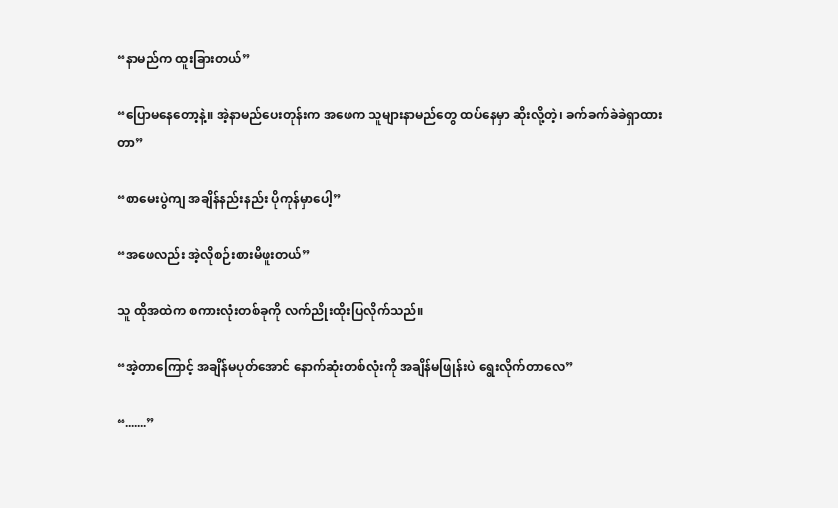“နာမည်က ထူးခြားတယ်”

“ပြောမနေတော့နဲ့။ အဲ့နာမည်ပေးတုန်းက အဖေက သူများနာမည်တွေ ထပ်နေမှာ ဆိုးလို့တဲ့၊ ခက်ခက်ခဲခဲရှာထားတာ”

“စာမေးပွဲကျ အချိန်နည်းနည်း ပိုကုန်မှာပေါ့”

“အဖေလည်း အဲ့လိုစဉ်းစားမိဖူးတယ်”

သူ ထိုအထဲက စကားလုံးတစ်ခုကို လက်ညိုးထိုးပြလိုက်သည်။

“အဲ့တာကြောင့် အချိန်မပုတ်အောင် နောက်ဆုံးတစ်လုံးကို အချိန်မဖြုန်းပဲ ရွေးလိုက်တာလေ”

“.......”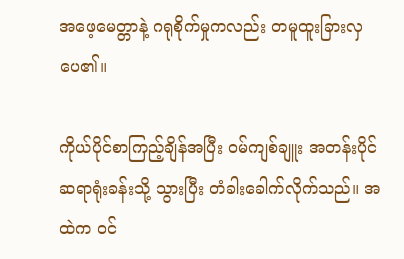အဖေ့‌မေတ္တာနဲ့ ဂရုစိုက်မှုကလည်း တမူထူးခြားလှပေ၏။

ကိုယ်ပိုင်စာကြည့်ချိန်အပြီး ဝမ်ကျစ်ချူး အတန်းပိုင်ဆရာရုံးခန်းသို့ သွားပြီး တံခါးခေါက်လိုက်သည်။ အထဲက ဝင်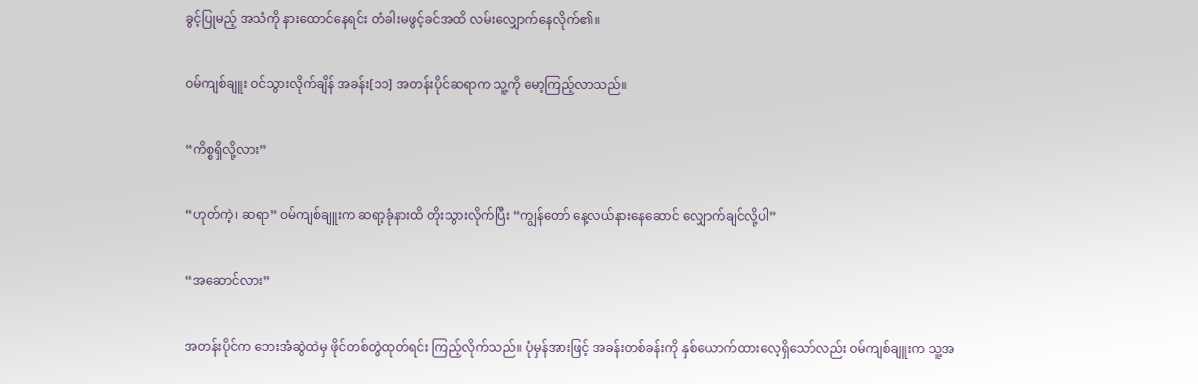ခွင့်ပြုမည့် အသံကို နားထောင်နေရင်း တံခါးမဖွင့်ခင်အထိ လမ်းလျှောက်နေလိုက်၏။

ဝမ်ကျစ်ချူး ဝင်သွားလိုက်ချိန် အခန်း[၁၁] အတန်းပိုင်ဆရာက သူ့ကို မော့ကြည့်လာသည်။

“ကိစ္စရှိလို့လား”

“ဟုတ်ကဲ့၊ ဆရာ” ဝမ်ကျစ်ချူးက ဆရာ့ခုံနားထိ တိုးသွားလိုက်ပြီး “ကျွန်တော် နေ့လယ်နားနေဆောင် လျှောက်ချင်လို့ပါ”

“အဆောင်လား”

အတန်းပိုင်က ဘေးအံဆွဲထဲမှ ဖိုင်တစ်တွဲထုတ်ရင်း ကြည့်လိုက်သည်။ ပုံမှန်အားဖြင့် အခန်းတစ်ခန်းကို နှစ်ယောက်ထားလေ့ရှိသော်လည်း ဝမ်ကျစ်ချူးက သူ့အ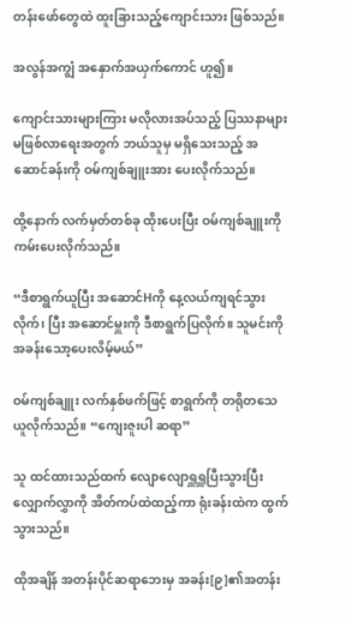တန်းဖော်တွေထဲ ထူးခြားသည့်ကျောင်းသား ဖြစ်သည်။

အလွန်အကျွံ အနှောက်အယှက်‌ကောင် ဟူ၍။

ကျောင်းသားများကြား မလိုလားအပ်သည့် ပြဿနာများ မဖြစ်လာရေးအတွက် ဘယ်သူမှ မရှိသေးသည့် အဆောင်ခန်းကို‌ ဝမ်ကျစ်ချူးအား ပေးလိုက်သည်။

ထို့နောက် လက်မှတ်တစ်ခု ထိုးပေးပြီး ဝမ်ကျစ်ချူးကို ကမ်းပေးလိုက်သည်။

“ဒီစာရွက်ယူပြီး အဆောင်Hကို နေ့လယ်ကျရင်သွားလိုက်၊ ပြီး အဆောင်မှူးကို ဒီစာရွက်ပြလိုက်။ သူမင်းကို အခန်းသော့ပေးလိမ့်မယ်”

ဝမ်ကျစ်ချူး လက်နှစ်ဖက်ဖြင့် စာရွက်ကို တရိုတသေယူလိုက်သည်။ “ကျေးဇူးပါ ဆရာ”

သူ ထင်ထားသည်ထက် လျောလျောရှူရှူပြီးသွားပြီး လျှောက်လွှာကို အိတ်ကပ်ထဲထည့်ကာ ရုံးခန်းထဲက ထွက်သွားသည်။

ထိုအချိန် အတန်းပိုင်ဆရာဘေးမှ အခန်း[၉]၏အတန်း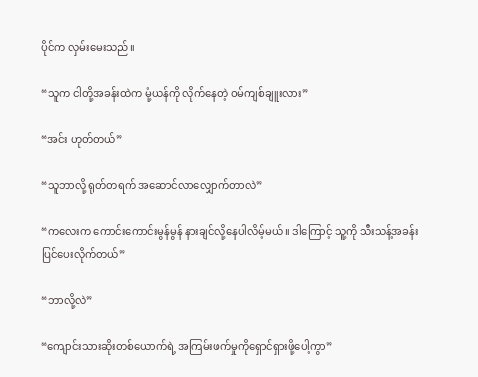ပိုင်က လှမ်းမေးသည်။

“သူက ငါတို့အခန်းထဲက မုံ့ယန်ကို လိုက်နေတဲ့ ဝမ်ကျစ်ချူးလား”

“အင်း ဟုတ်တယ်”

“သူဘာလို့ ရုတ်တရက် အဆောင်လာလျှောက်တာလဲ”

“ကလေးက ကောင်းကောင်းမွန်မွန် နားချင်လို့နေပါလိမ့်မယ်။ ဒါကြောင့် သူ့ကို သီးသန့်အခန်း ပြင်ပေးလိုက်တယ်”

“ဘာလို့လဲ”

“ကျောင်းသားဆိုးတစ်ယောက်ရဲ့ အကြမ်းဖက်မှုကိုရှောင်ရှားဖို့ပေါ့ကွာ”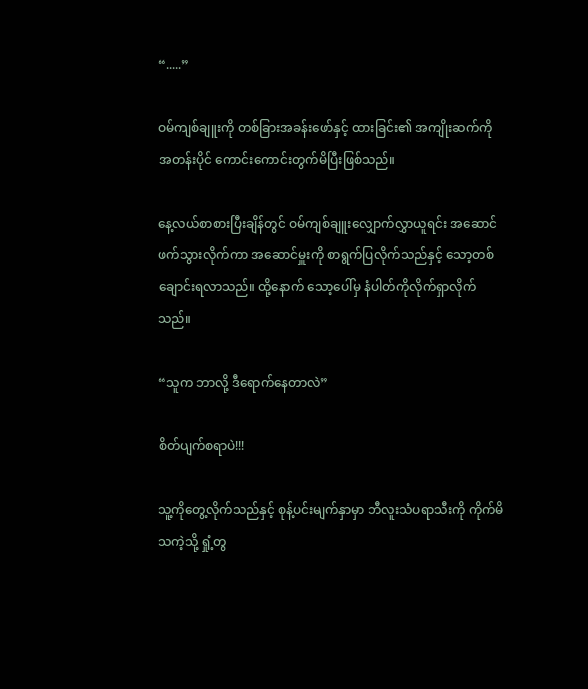“.....”

ဝမ်ကျစ်ချူးကို တစ်ခြားအခန်းဖော်နှင့် ထားခြင်း၏ အကျိုးဆက်ကို အတန်းပိုင် ကောင်းကောင်းတွက်မိပြီးဖြစ်သည်။

နေ့လယ်စာစားပြီးချိန်တွင် ဝမ်ကျစ်ချူးလျှောက်လွှာယူရင်း အဆောင်ဖက်သွားလိုက်ကာ အဆောင်မှူးကို စာရွက်ပြလိုက်သည်နှင့် သော့တစ်ချောင်းရလာသည်။ ထို့နောက် သော့ပေါ်မှ နံပါတ်ကိုလိုက်ရှာလိုက်သည်။

“သူက ဘာလို့ ဒီရောက်နေတာလဲ”

စိတ်ပျက်စရာပဲ!!!

သူ့ကိုတွေ့လိုက်သည်နှင့် စုန့်ပင်းမျက်နှာမှာ ဘီလူးသံပရာသီးကို ကိုက်မိသကဲ့သို့ ရှုံ့တွ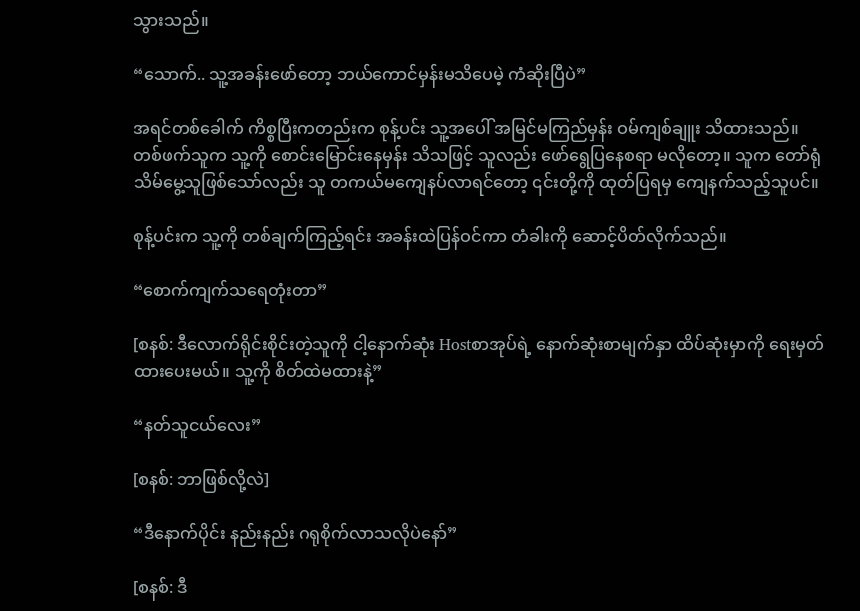သွားသည်။

“သောက်.. သူ့အ‌ခန်းဖော်တော့ ဘယ်ကောင်မှန်းမသိပေမဲ့ ကံဆိုးပြီပဲ”

အရင်တစ်ခေါက် ကိစ္စပြီးကတည်းက စုန့်ပင်း သူ့အပေါ် အမြင်မကြည်မှန်း ဝမ်ကျစ်ချူး သိထားသည်။ တစ်ဖက်သူက သူ့ကို စောင်းမြောင်းနေမှန်း သိသဖြင့် သူလည်း ဖော်ရွေပြနေစရာ မလိုတော့။ သူက တော်ရုံသိမ်မွေ့သူဖြစ်သော်လည်း သူ တကယ်မကျေနပ်လာရင်တော့ ၎င်းတို့ကို ထုတ်ပြရမှ ကျေနက်သည့်သူပင်။

စုန့်ပင်းက သူ့ကို တစ်ချက်ကြည့်ရင်း အခန်းထဲပြန်ဝင်ကာ တံခါးကို ဆောင့်ပိတ်လိုက်သည်။

“စောက်ကျက်သရေတုံးတာ”

[စနစ်: ဒီလောက်ရိုင်းစိုင်းတဲ့သူကို ငါ့နောက်ဆုံး Hostစာအုပ်ရဲ့ နောက်ဆုံးစာမျက်နှာ ထိပ်ဆုံးမှာကို ရေးမှတ်ထားပေးမယ်။ သူ့ကို စိတ်ထဲမထားနဲ့”

“နတ်သူငယ်လေး”

[စနစ်: ဘာဖြစ်လို့လဲ]

“ဒီနောက်ပိုင်း နည်းနည်း ဂရုစိုက်လာသလိုပဲနော်”

[စနစ်: ဒီ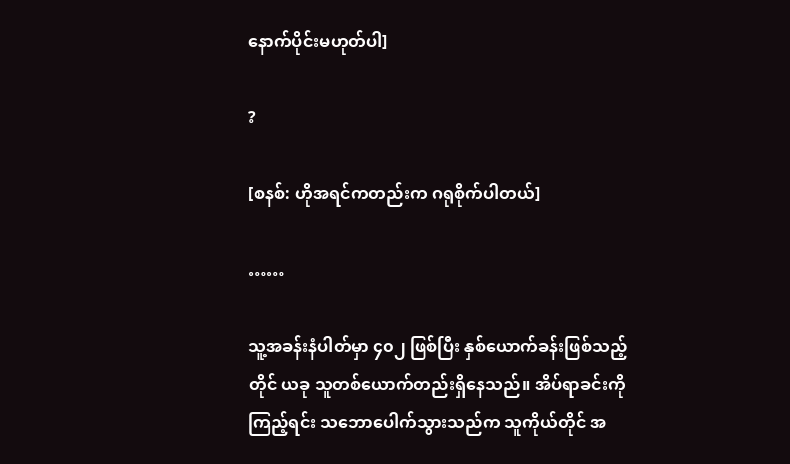နောက်ပိုင်းမဟုတ်ပါ]

?

[စနစ်: ဟိုအရင်ကတည်းက ဂရုစိုက်ပါတယ်]

……

သူ့အခန်းနံပါတ်မှာ ၄၀၂ ဖြစ်ပြီး နှစ်ယောက်ခန်းဖြစ်သည့်တိုင် ယခု သူတစ်ယောက်တည်းရှိနေသည်။ အိပ်ရာခင်းကို ကြည့်ရင်း သဘောပေါက်သွားသည်က သူကိုယ်တိုင် အ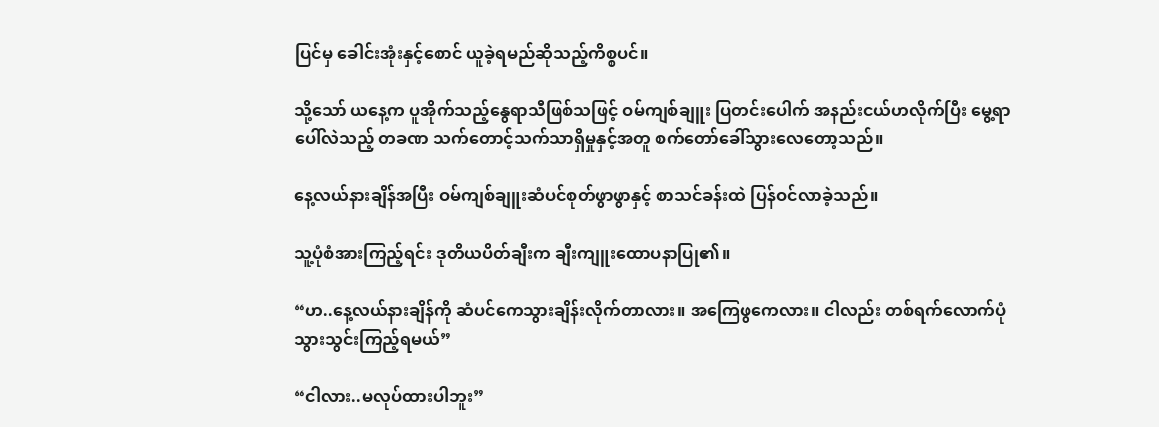ပြင်မှ ခေါင်းအုံးနှင့်စောင် ယူခဲ့ရမည်ဆိုသည့်ကိစ္စပင်။

သို့သော် ယနေ့က ပူအိုက်သည့်နွေရာသီဖြစ်သဖြင့် ဝမ်ကျစ်ချူး ပြတင်းပေါက် အနည်းငယ်ဟလိုက်ပြီး မွေ့ရာပေါ်လဲသည့် တခဏ သက်တောင့်သက်သာရှိမှုနှင့်အတူ စက်တော်ခေါ်သွားလေတော့သည်။

နေ့လယ်နားချိန်အပြီး ဝမ်ကျစ်ချူးဆံပင်စုတ်ဖွာဖွာနှင့် စာသင်ခန်းထဲ ပြန်ဝင်လာခဲ့သည်။

သူ့ပုံစံအားကြည့်ရင်း ဒုတိယပိတ်ချီးက ချီးကျူးထောပနာပြု၏။

“ဟ..နေ့လယ်နားချိန်ကို ဆံပင်ကေသွားချိန်းလိုက်တာလား။ အကြေဖွကေလား။ ငါလည်း တစ်ရက်လောက်ပုံသွားသွင်းကြည့်ရမယ်”

“ငါလား..မလုပ်ထားပါဘူး”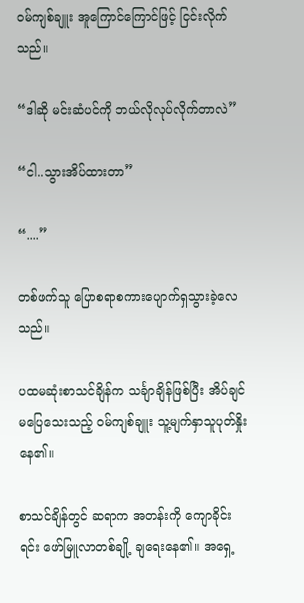ဝမ်ကျစ်ချူး အူ‌ကြောင်ကြောင်ဖြင့် ငြင်းလိုက်သည်။

“ဒါဆို မင်းဆံပင်ကို ဘယ်လိုလုပ်လိုက်တာလဲ”

“ငါ..သွားအိပ်ထားတာ”

“....”

တစ်ဖက်သူ ပြောစရာစကားပျောက်ရှသွားခဲ့လေသည်။

ပထမဆုံးစာသင်ချိန်က သင်္ချာချိန်ဖြစ်ပြီး အိပ်ချင်မပြေသေးသည့် ဝမ်ကျစ်ချူး သူ့မျက်နှာသူပုတ်နှိုးနေ၏။

စာသင်ချိန်တွင် ဆရာက အတန်းကို ကျောခိုင်းရင်း ဖော်မြူလာတစ်ချို့ ချရေးနေ၏။ အရှေ့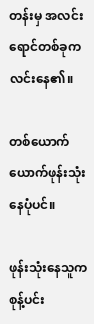တန်းမှ အလင်းရောင်တစ်ခုက လင်းနေ၏။

တစ်ယောက်ယောက်ဖုန်းသုံးနေပုံပင်။

ဖုန်းသုံးနေသူက စုန့်ပင်း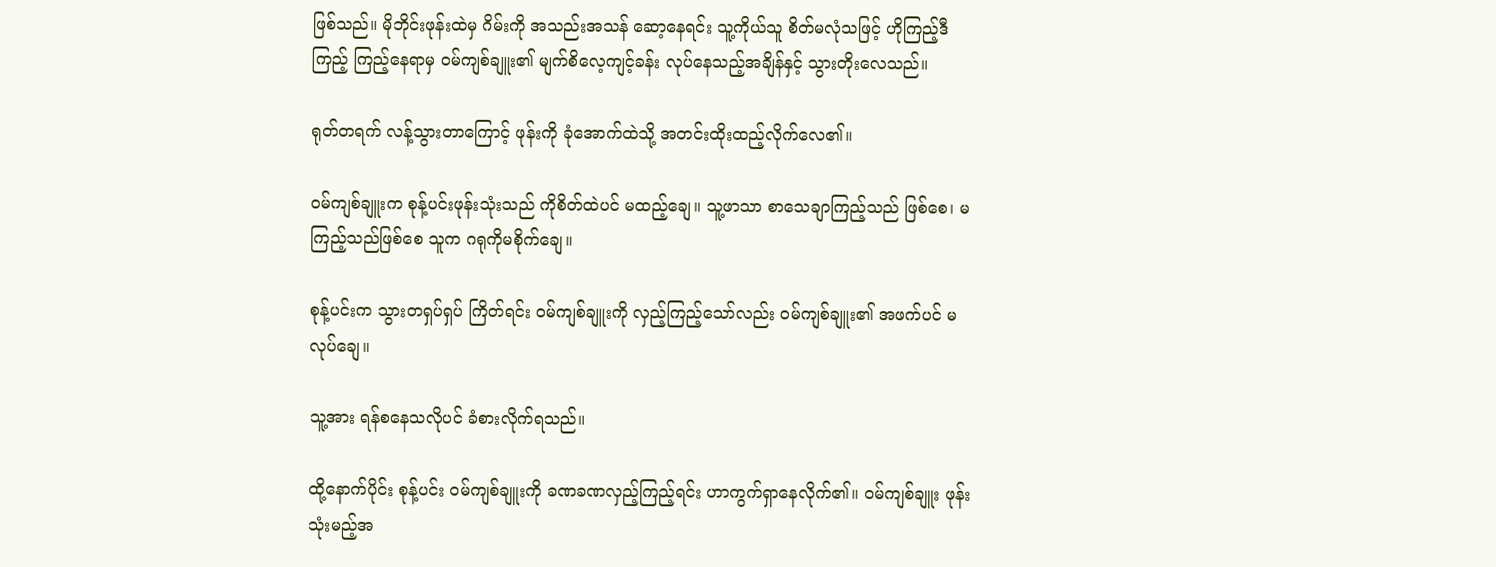ဖြစ်သည်။ မိုဘိုင်းဖုန်းထဲမှ ဂိမ်းကို အသည်းအသန် ဆော့နေရင်း သူ့ကိုယ်သူ စိတ်မလုံသဖြင့် ဟိုကြည့်ဒီကြည့် ကြည့်နေရာမှ ဝမ်ကျစ်ချူး၏ မျက်စိလေ့ကျင့်ခန်း လုပ်နေသည့်အချိန်နှင့် သွားတိုးလေသည်။

ရုတ်တရက် လန့်သွားတာကြောင့် ဖုန်းကို ခုံအောက်ထဲသို့ အတင်းထိုးထည့်လိုက်လေ၏။

ဝမ်ကျစ်ချူးက စုန့်ပင်းဖုန်းသုံးသည် ကိုစိတ်ထဲပင် မထည့်ချေ။ သူ့ဖာသာ စာသေချာကြည့်သည် ဖြစ်စေ၊ မကြည့်သည်ဖြစ်စေ သူက ဂရုကိုမစိုက်ချေ။

စုန့်ပင်းက သွားတရှပ်ရှပ် ကြိတ်ရင်း ဝမ်ကျစ်ချူးကို လှည့်ကြည့်သော်လည်း ဝမ်ကျစ်ချူး၏ အဖက်ပင် မလုပ်ချေ။

သူ့အား ရန်စနေသလိုပင် ခံစားလိုက်ရသည်။

ထို့နောက်ပိုင်း စုန့်ပင်း ဝမ်ကျစ်ချူးကို ခဏခဏလှည့်ကြည့်ရင်း ဟာကွက်ရှာနေလိုက်၏။ ဝမ်ကျစ်ချူး ဖုန်းသုံးမည့်အ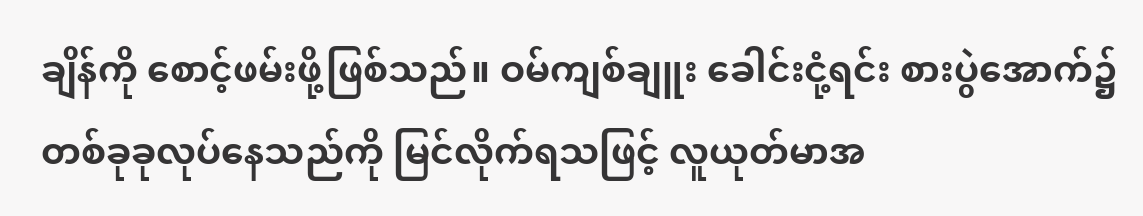ချိန်ကို စောင့်ဖမ်းဖို့ဖြစ်သည်။ ဝမ်ကျစ်ချူး ခေါင်းငုံ့ရင်း စားပွဲအောက်၌ တစ်ခုခုလုပ်နေသည်ကို မြင်လိုက်ရသဖြင့် လူယုတ်မာအ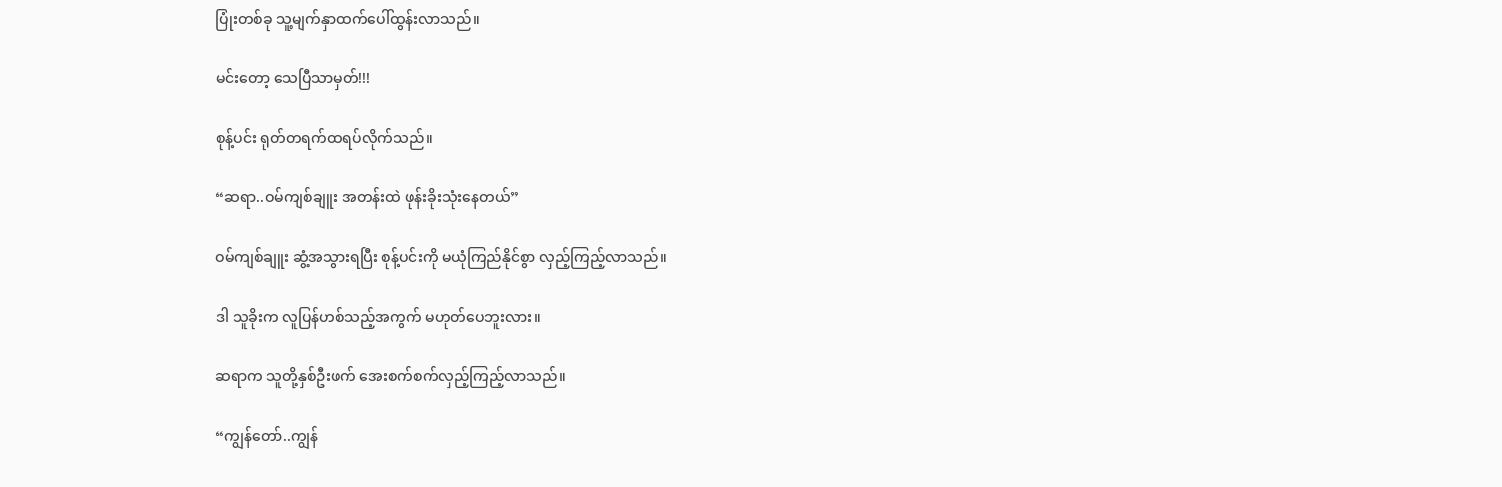ပြုံးတစ်ခု သူ့မျက်နှာထက်ပေါ်ထွန်းလာသည်။

မင်းတော့ သေပြီသာမှတ်!!!

စုန့်ပင်း ရုတ်တရက်ထရပ်လိုက်သည်။

“ဆရာ..ဝမ်ကျစ်ချူး အတန်းထဲ ဖုန်းခိုးသုံးနေတယ်”

ဝမ်ကျစ်ချူး ဆွံ့အသွားရပြီး စုန့်ပင်းကို မယုံကြည်နိုင်စွာ လှည့်ကြည့်လာသည်။

ဒါ သူခိုးက လူပြန်ဟစ်သည့်အကွက် မဟုတ်ပေဘူးလား။

ဆရာက သူတို့နှစ်ဦးဖက် အေးစက်စက်လှည့်ကြည့်လာသည်။

“ကျွန်တော်..ကျွန်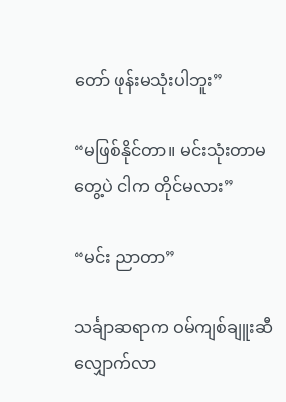တော် ဖုန်းမသုံးပါဘူး”

“မဖြစ်နိုင်တာ။ မင်းသုံးတာမတွေ့ပဲ ငါက တိုင်မလား”

“မင်း ညာတာ”

သင်္ချာဆရာက ဝမ်ကျစ်ချူးဆီ လျှောက်လာ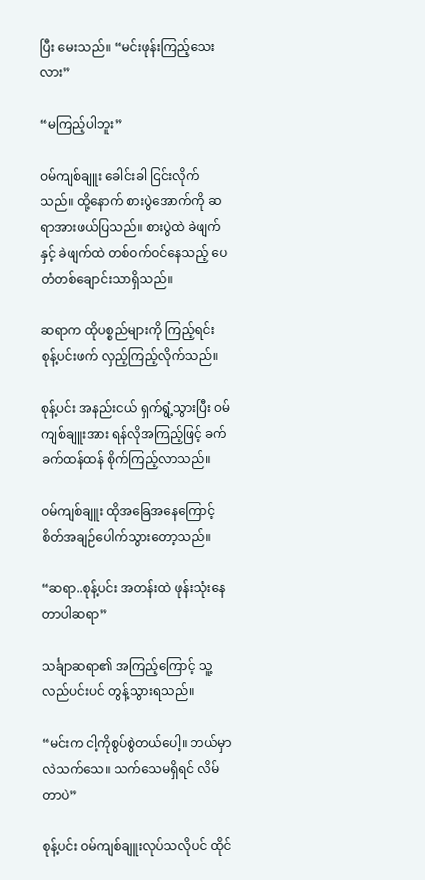ပြီး မေးသည်။ “မင်းဖုန်းကြည့်သေးလား”

“မကြည့်ပါဘူး”

ဝမ်ကျစ်ချူး ခေါင်းခါ ငြင်းလိုက်သည်။ ထို့နောက် စားပွဲအောက်ကို ဆရာအားဖယ်ပြသည်။ စားပွဲထဲ ခဲဖျက်နှင့် ခဲဖျက်ထဲ တစ်ဝက်ဝင်နေသည့် ပေတံတစ်ချောင်းသာရှိသည်။

ဆရာက ထိုပစ္စည်များကို ကြည့်ရင်း စုန့်ပင်းဖက် လှည့်ကြည့်လိုက်သည်။

စုန့်ပင်း အနည်းငယ် ရှက်ရွံ့သွားပြီး ဝမ်ကျစ်ချူးအား ရန်လိုအကြည့်ဖြင့် ခက်ခက်ထန်ထန် စိုက်ကြည့်လာသည်။

ဝမ်ကျစ်ချူး ထိုအခြေအနေကြောင့် စိတ်အချဉ်ပေါက်သွားတော့သည်။

“ဆရာ..စုန့်ပင်း အတန်းထဲ ဖုန်းသုံးနေတာပါဆရာ”

သင်္ချာဆရာ၏ အကြည့်ကြောင့် သူ့လည်ပင်းပင် တွန့်သွားရသည်။

“မင်းက ငါ့ကိုစွပ်စွဲတယ်ပေါ့။ ဘယ်မှာလဲသက်သေ။ သက်သေမရှိရင် လိမ်တာပဲ”

စုန့်ပင်း ဝမ်ကျစ်ချူးလုပ်သလိုပင် ထိုင်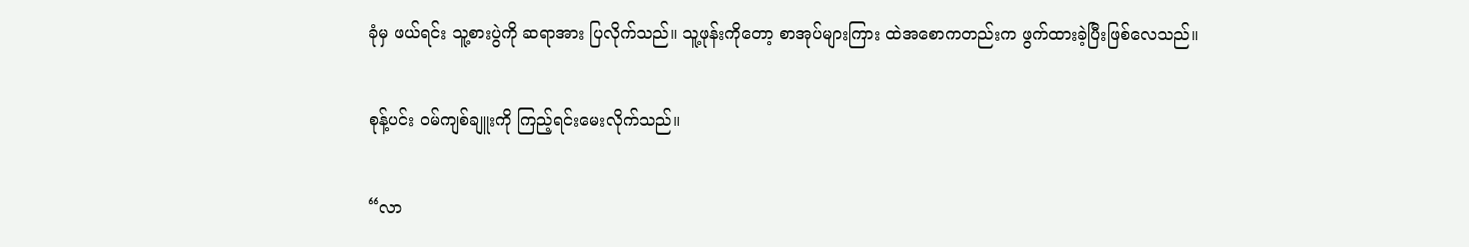ခုံမှ ဖယ်ရင်း သူ့စားပွဲကို ဆရာအား ပြလိုက်သည်။ သူ့ဖုန်းကိုတော့ စာအုပ်များကြား ထဲအစောကတည်းက ဖွက်ထားခဲ့ပြီးဖြစ်လေသည်။

စုန့်ပင်း ဝမ်ကျစ်ချူးကို ကြည့်ရင်းမေးလိုက်သည်။

“လာ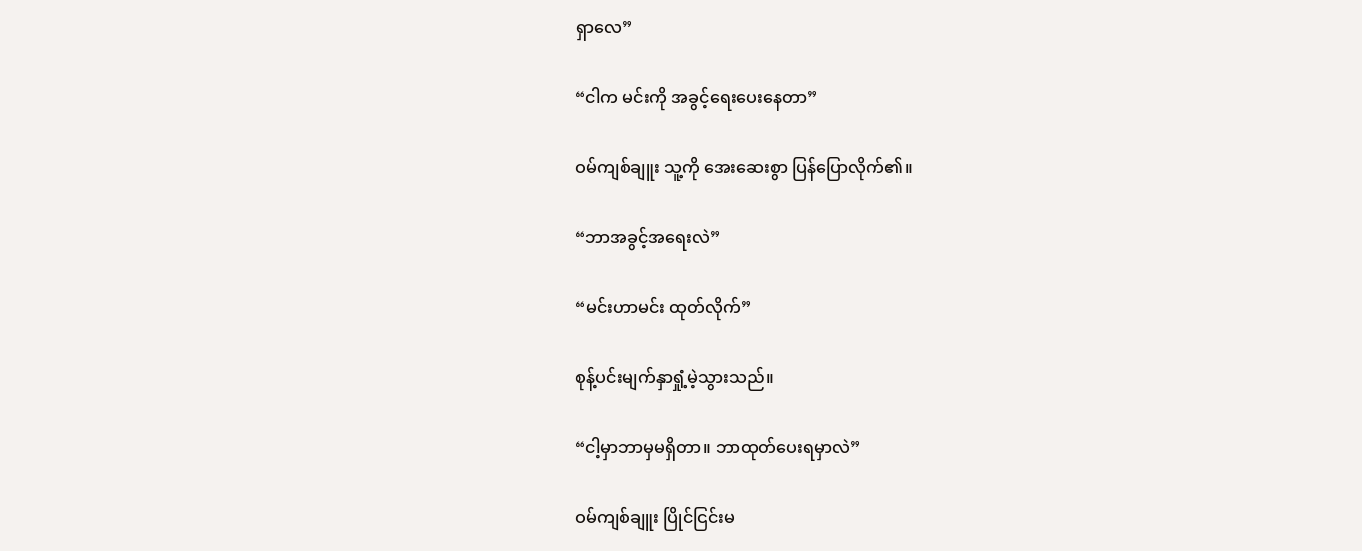ရှာလေ”

“ငါက မင်းကို အခွင့်ရေးပေးနေတာ”

ဝမ်ကျစ်ချူး သူ့ကို အေးဆေးစွာ ပြန်ပြောလိုက်၏။

“ဘာအခွင့်အရေးလဲ”

“မင်းဟာမင်း ထုတ်လိုက်”

စုန့်ပင်းမျက်နှာရှုံ့မဲ့သွားသည်။

“ငါ့မှာဘာမှမရှိတာ။ ဘာထုတ်ပေးရမှာလဲ”

ဝမ်ကျစ်ချူး ပြိုင်ငြင်းမ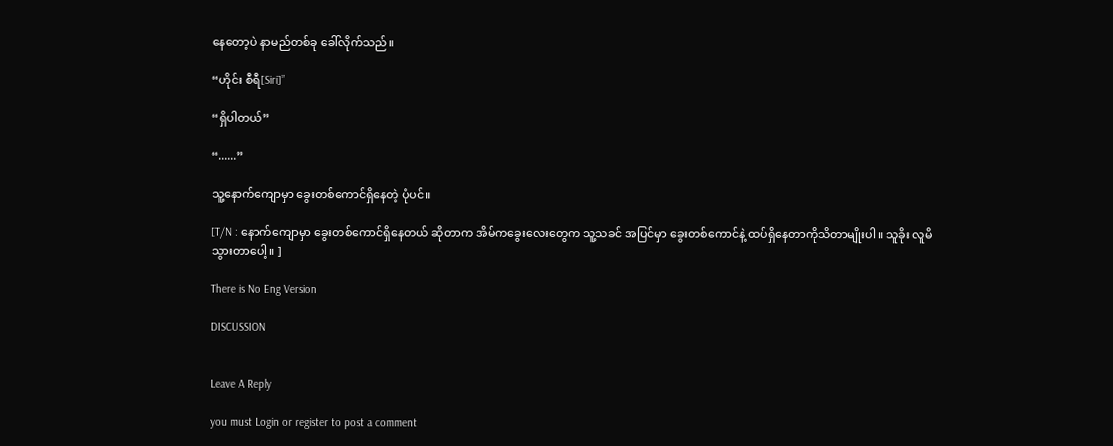နေတော့ပဲ နာမည်တစ်ခု ခေါ်လိုက်သည်။

“ဟိုင်း စီရီ[Siri]”

“ရှိပါတယ်”

“......”

သူ့နောက်ကျောမှာ ခွေးတစ်ကောင်ရှိနေတဲ့ ပုံပင်။

[T/N : နောက်ကျောမှာ ခွေးတစ်ကောင်ရှိနေတယ် ဆိုတာက အိမ်ကခွေးလေးတွေက သူ့သခင် အပြင်မှာ ခွေးတစ်ကောင်နဲ့ ထပ်ရှိနေတာကိုသိတာမျိုးပါ။ သူခိုး လူမိသွားတာပေါ့။ ]

There is No Eng Version

DISCUSSION


Leave A Reply

you must Login or register to post a comment